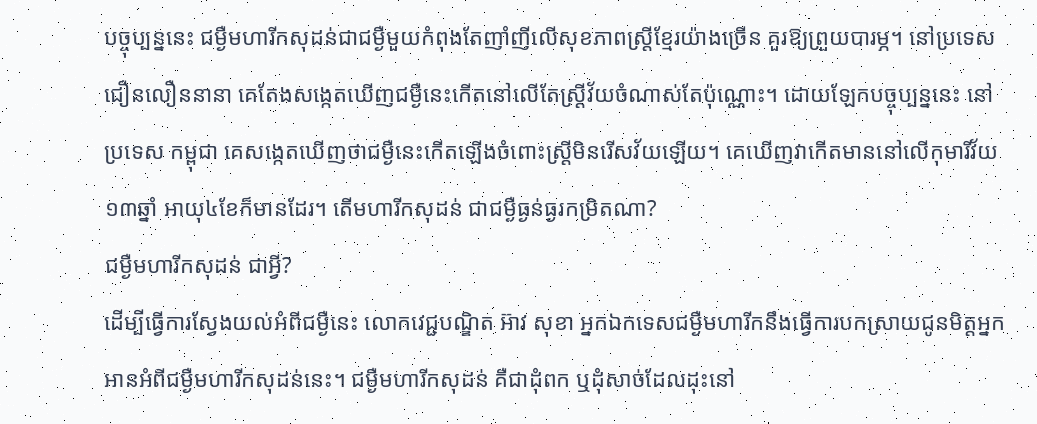បច្ចុប្បន្ននេះ ជម្ងឺមហារីកសុដន់ជាជម្ងឺមួយកំពុងតែញាំញីលើសុខភាពស្ដ្រីខ្មែរយ៉ាងច្រើន គួរឱ្យព្រួយបារម្ភ។ នៅប្រទេសជឿនលឿននានា គេតែងសង្កេតឃើញជម្ងឺនេះកើតនៅលើតែស្ដ្រីវ័យចំណាស់តែប៉ុណ្ណោះ។ ដោយឡែកបច្ចុប្បន្ននេះ នៅប្រទេស កម្ពុជា គេសង្កេតឃើញថាជម្ងឺនេះកើតឡើងចំពោះស្ដ្រីមិនរើសវ័យឡើយ។ គេឃើញវាកើតមាននៅលើកុមារីវ័យ១៣ឆ្នាំ អាយុ៤ខែក៏មានដែរ។ តើមហារីកសុដន់ ជាជម្ងឺធ្ងន់ធ្ងរកម្រិតណា?
ជម្ងឺមហារីកសុដន់ ជាអ្វី?
ដើម្បីធ្វើការស្វែងយល់អំពីជម្ងឺនេះ លោកវេជ្ជបណ្ឌិត អ៊ាវ សុខា អ្នកឯកទេសជម្ងឺមហារីកនឹងធ្វើការបកស្រាយជូនមិត្ដអ្នក អានអំពីជម្ងឺមហារីកសុដន់នេះ។ ជម្ងឺមហារីកសុដន់ គឺជាដុំពក ឬដុំសាច់ដែលដុះនៅ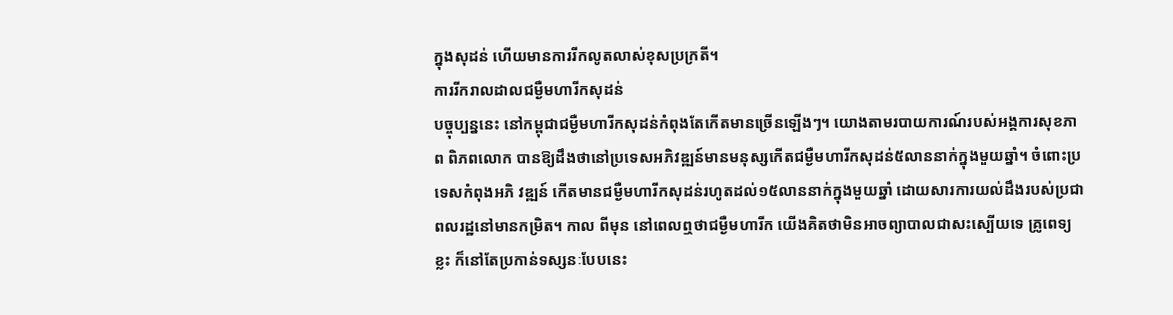ក្នុងសុដន់ ហើយមានការរីកលូតលាស់ខុសប្រក្រតី។
ការរីករាលដាលជម្ងឺមហារីកសុដន់
បច្ចុប្បន្ននេះ នៅកម្ពុជាជម្ងឺមហារីកសុដន់កំពុងតែកើតមានច្រើនឡើងៗ។ យោងតាមរបាយការណ៍របស់អង្គការសុខភាព ពិភពលោក បានឱ្យដឹងថានៅប្រទេសអភិវឌ្ឍន៍មានមនុស្សកើតជម្ងឺមហារីកសុដន់៥លាននាក់ក្នុងមួយឆ្នាំ។ ចំពោះប្រទេសកំពុងអភិ វឌ្ឍន៍ កើតមានជម្ងឺមហារីកសុដន់រហូតដល់១៥លាននាក់ក្នុងមួយឆ្នាំ ដោយសារការយល់ដឹងរបស់ប្រជាពលរដ្ឋនៅមានកម្រិត។ កាល ពីមុន នៅពេលឮថាជម្ងឺមហារីក យើងគិតថាមិនអាចព្យាបាលជាសះស្បើយទេ គ្រូពេទ្យខ្លះ ក៏នៅតែប្រកាន់ទស្សនៈបែបនេះ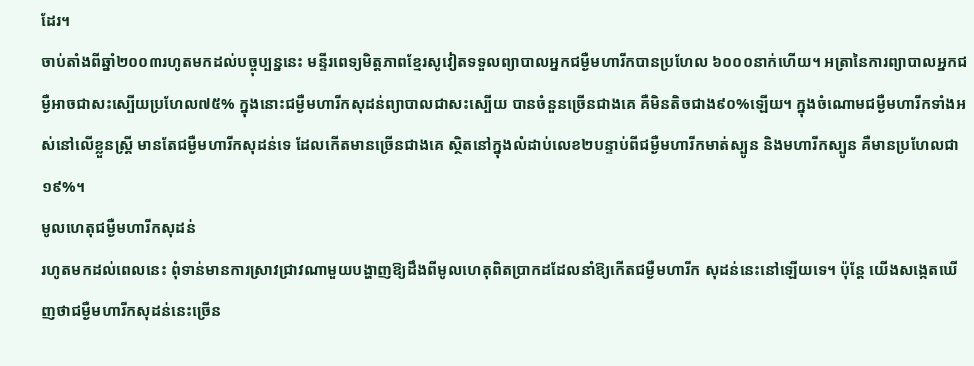ដែរ។
ចាប់តាំងពីឆ្នាំ២០០៣រហូតមកដល់បច្ចុប្បន្ននេះ មន្ទីរពេទ្យមិត្ដភាពខ្មែរសូវៀតទទួលព្យាបាលអ្នកជម្ងឺមហារីកបានប្រហែល ៦០០០នាក់ហើយ។ អត្រានៃការព្យាបាលអ្នកជម្ងឺអាចជាសះស្បើយប្រហែល៧៥% ក្នុងនោះជម្ងឺមហារីកសុដន់ព្យាបាលជាសះស្បើយ បានចំនួនច្រើនជាងគេ គឺមិនតិចជាង៩០%ឡើយ។ ក្នុងចំណោមជម្ងឺមហារីកទាំងអស់នៅលើខ្លួនស្ដ្រី មានតែជម្ងឺមហារីកសុដន់ទេ ដែលកើតមានច្រើនជាងគេ ស្ថិតនៅក្នុងលំដាប់លេខ២បន្ទាប់ពីជម្ងឺមហារីកមាត់ស្បូន និងមហារីកស្បូន គឺមានប្រហែលជា១៩%។
មូលហេតុជម្ងឺមហារីកសុដន់
រហូតមកដល់ពេលនេះ ពុំទាន់មានការស្រាវជ្រាវណាមួយបង្ហាញឱ្យដឹងពីមូលហេតុពិតប្រាកដដែលនាំឱ្យកើតជម្ងឺមហារីក សុដន់នេះនៅឡើយទេ។ ប៉ុន្ដែ យើងសង្កេតឃើញថាជម្ងឺមហារីកសុដន់នេះច្រើន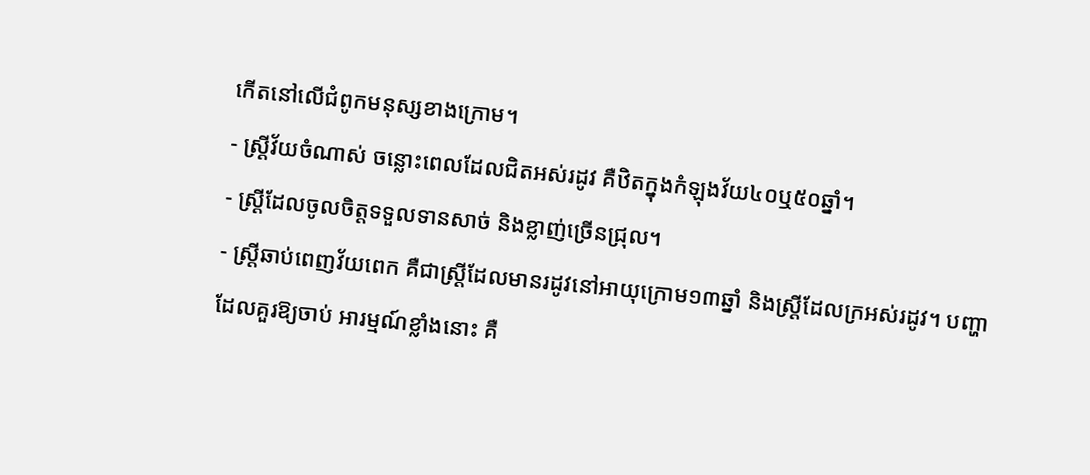កើតនៅលើជំពូកមនុស្សខាងក្រោម។
- ស្ដ្រីវ័យចំណាស់ ចន្លោះពេលដែលជិតអស់រដូវ គឺឋិតក្នុងកំឡុងវ័យ៤០ឬ៥០ឆ្នាំ។
- ស្ដ្រីដែលចូលចិត្ដទទួលទានសាច់ និងខ្លាញ់ច្រើនជ្រុល។
- ស្ដ្រីឆាប់ពេញវ័យពេក គឺជាស្ដ្រីដែលមានរដូវនៅអាយុក្រោម១៣ឆ្នាំ និងស្ដ្រីដែលក្រអស់រដូវ។ បញ្ហាដែលគួរឱ្យចាប់ អារម្មណ៍ខ្លាំងនោះ គឺ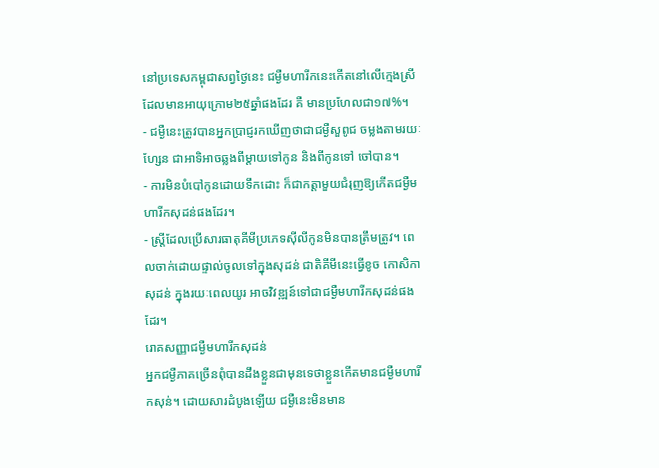នៅប្រទេសកម្ពុជាសព្វថ្ងៃនេះ ជម្ងឺមហារីកនេះកើតនៅលើក្មេងស្រីដែលមានអាយុក្រោម២៥ឆ្នាំផងដែរ គឺ មានប្រហែលជា១៧%។
- ជម្ងឺនេះត្រូវបានអ្នកប្រាជ្ញរកឃើញថាជាជម្ងឺសួពូជ ចម្លងតាមរយៈហ្សែន ជាអាទិអាចឆ្លងពីម្ដាយទៅកូន និងពីកូនទៅ ចៅបាន។
- ការមិនបំបៅកូនដោយទឹកដោះ ក៏ជាកត្ដាមួយជំរុញឱ្យកើតជម្ងឺមហារីកសុដន់ផងដែរ។
- ស្ដ្រីដែលប្រើសារធាតុគីមីប្រភេទស៊ីលីកូនមិនបានត្រឹមត្រូវ។ ពេលចាក់ដោយផ្ទាល់ចូលទៅក្នុងសុដន់ ជាតិគីមីនេះធ្វើខូច កោសិកាសុដន់ ក្នុងរយៈពេលយូរ អាចវិវឌ្ឍន៍ទៅជាជម្ងឺមហារីកសុដន់ផងដែរ។
រោគសញ្ញាជម្ងឺមហារីកសុដន់
អ្នកជម្ងឺភាគច្រើនពុំបានដឹងខ្លួនជាមុនទេថាខ្លួនកើតមានជម្ងឺមហារីកសុន់។ ដោយសារដំបូងឡើយ ជម្ងឺនេះមិនមាន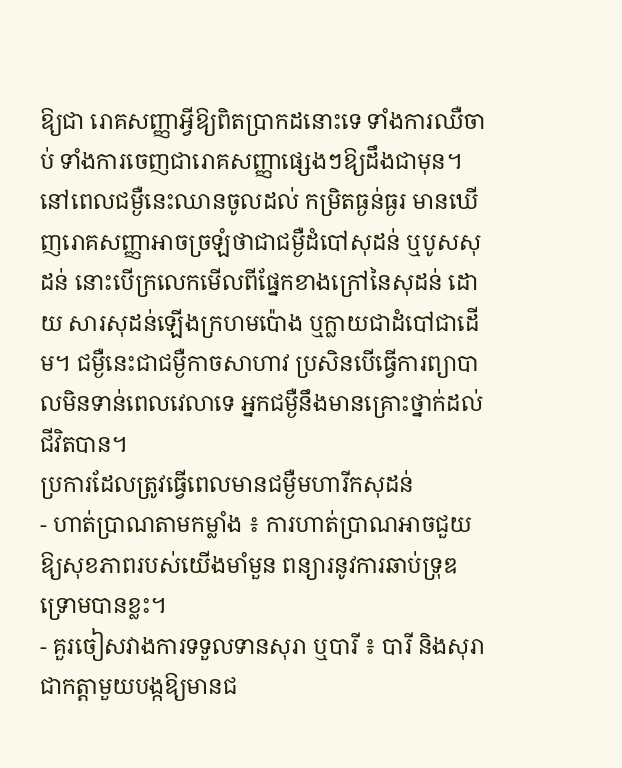ឱ្យជា រោគសញ្ញាអ្វីឱ្យពិតប្រាកដនោះទេ ទាំងការឈឺចាប់ ទាំងការចេញជារោគសញ្ញាផ្សេងៗឱ្យដឹងជាមុន។ នៅពេលជម្ងឺនេះឈានចូលដល់ កម្រិតធ្ងន់ធ្ងរ មានឃើញរោគសញ្ញាអាចច្រឡំថាជាជម្ងឺដំបៅសុដន់ ឬបូសសុដន់ នោះបើក្រលេកមើលពីផ្នែកខាងក្រៅនៃសុដន់ ដោយ សារសុដន់ឡើងក្រហមប៉ោង ឬក្លាយជាដំបៅជាដើម។ ជម្ងឺនេះជាជម្ងឺកាចសាហាវ ប្រសិនបើធ្វើការព្យាបាលមិនទាន់ពេលវេលាទេ អ្នកជម្ងឺនឹងមានគ្រោះថ្នាក់ដល់ជីវិតបាន។
ប្រការដែលត្រូវធ្វើពេលមានជម្ងឺមហារីកសុដន់
- ហាត់ប្រាណតាមកម្លាំង ៖ ការហាត់ប្រាណអាចជួយឱ្យសុខភាពរបស់យើងមាំមួន ពន្យារនូវការឆាប់ទ្រុឌ ទ្រោមបានខ្លះ។
- គួរចៀសវាងការទទួលទានសុរា ឬបារី ៖ បារី និងសុរាជាកត្ដាមួយបង្កឱ្យមានជ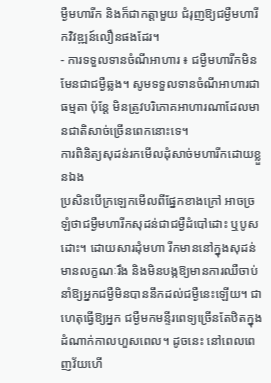ម្ងឺមហារីក និងក៏ជាកត្ដាមួយ ជំរុញឱ្យជម្ងឺមហារីកវិវឌ្ឍន៍លឿនផងដែរ។
- ការទទួលទានចំណីអាហារ ៖ ជម្ងឺមហារីកមិនមែនជាជម្ងឺឆ្លង។ សូមទទួលទានចំណីអាហារជាធម្មតា ប៉ុន្ដែ មិនត្រូវបរិភោគអាហារណាដែលមានជាតិសាច់ច្រើនពេកនោះទេ។
ការពិនិត្យសុដន់រកមើលដុំសាច់មហារីកដោយខ្លួនឯង
ប្រសិនបើក្រឡេកមើលពីផ្នែកខាងក្រៅ អាចច្រឡំថាជម្ងឺមហារីកសុដន់ជាជម្ងឺដំបៅដោះ ឬបូសដោះ។ ដោយសារដុំមហា រីកមាននៅក្នុងសុដន់មានលក្ខណៈរឹង និងមិនបង្កឱ្យមានការឈឺចាប់ នាំឱ្យអ្នកជម្ងឺមិនបាននឹកដល់ជម្ងឺនេះឡើយ។ ជាហេតុធ្វើឱ្យអ្នក ជម្ងឺមកមន្ទីរពេទ្យច្រើនតែឋិតក្នុងដំណាក់កាលហួសពេល។ ដូចនេះ នៅពេលពេញវ័យហើ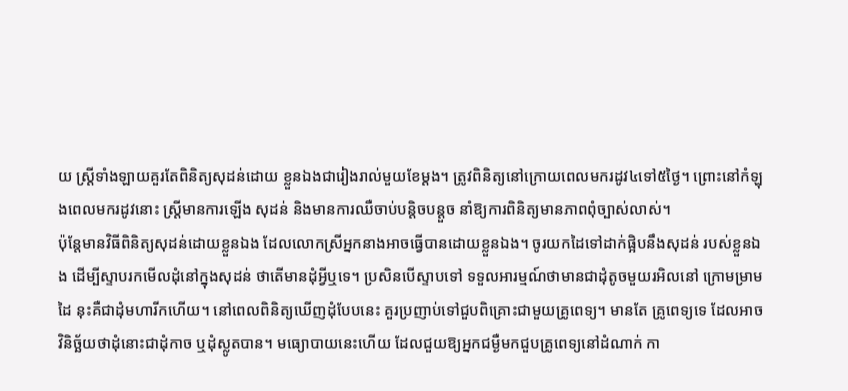យ ស្ដ្រីទាំងឡាយគួរតែពិនិត្យសុដន់ដោយ ខ្លួនឯងជារៀងរាល់មួយខែម្ដង។ ត្រូវពិនិត្យនៅក្រោយពេលមករដូវ៤ទៅ៥ថ្ងៃ។ ព្រោះនៅកំឡុងពេលមករដូវនោះ ស្ដ្រីមានការឡើង សុដន់ និងមានការឈឺចាប់បន្ដិចបន្ដួច នាំឱ្យការពិនិត្យមានភាពពុំច្បាស់លាស់។
ប៉ុន្ដែមានវិធីពិនិត្យសុដន់ដោយខ្លួនឯង ដែលលោកស្រីអ្នកនាងអាចធ្វើបានដោយខ្លួនឯង។ ចូរយកដៃទៅដាក់ផ្អិបនឹងសុដន់ របស់ខ្លួនឯង ដើម្បីស្ទាបរកមើលដុំនៅក្នុងសុដន់ ថាតើមានដុំអ្វីឬទេ។ ប្រសិនបើស្ទាបទៅ ទទួលអារម្មណ៍ថាមានជាដុំតូចមួយរអិលនៅ ក្រោមម្រាមដៃ នុះគឺជាដុំមហារីកហើយ។ នៅពេលពិនិត្យឃើញដុំបែបនេះ គួរប្រញាប់ទៅជួបពិគ្រោះជាមួយគ្រូពេទ្យ។ មានតែ គ្រូពេទ្យទេ ដែលអាចវិនិច្ឆ័យថាដុំនោះជាដុំកាច ឬដុំស្លូតបាន។ មធ្យោបាយនេះហើយ ដែលជួយឱ្យអ្នកជម្ងឺមកជួបគ្រូពេទ្យនៅដំណាក់ កា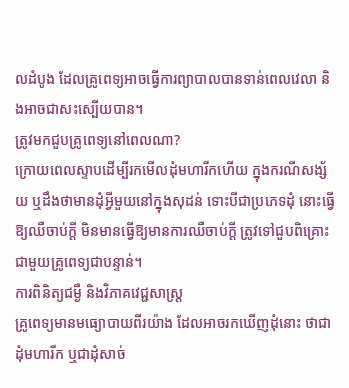លដំបូង ដែលគ្រូពេទ្យអាចធ្វើការព្យាបាលបានទាន់ពេលវេលា និងអាចជាសះស្បើយបាន។
ត្រូវមកជួបគ្រូពេទ្យនៅពេលណា?
ក្រោយពេលស្ទាបដើម្បីរកមើលដុំមហារីកហើយ ក្នុងករណីសង្ស័យ ឬដឹងថាមានដុំអ្វីមួយនៅក្នុងសុដន់ ទោះបីជាប្រភេទដុំ នោះធ្វើឱ្យឈឺចាប់ក្ដី មិនមានធ្វើឱ្យមានការឈឺចាប់ក្ដី ត្រូវទៅជួបពិគ្រោះជាមួយគ្រូពេទ្យជាបន្ទាន់។
ការពិនិត្យជម្ងឺ និងវិភាគវេជ្ជសាស្ដ្រ
គ្រូពេទ្យមានមធ្យោបាយពីរយ៉ាង ដែលអាចរកឃើញដុំនោះ ថាជាដុំមហារីក ឬជាដុំសាច់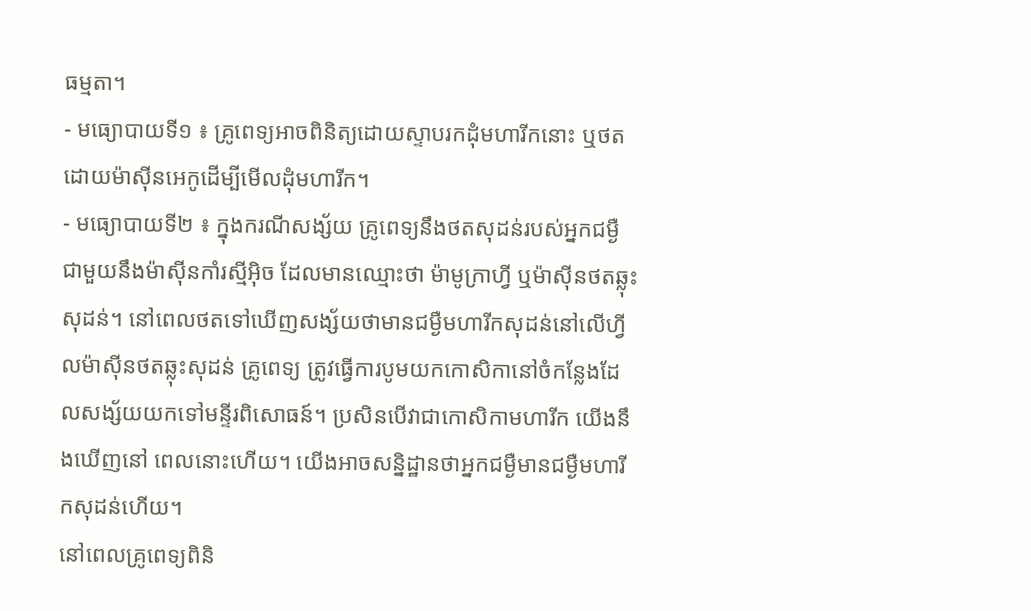ធម្មតា។
- មធ្យោបាយទី១ ៖ គ្រូពេទ្យអាចពិនិត្យដោយស្ទាបរកដុំមហារីកនោះ ឬថតដោយម៉ាស៊ីនអេកូដើម្បីមើលដុំមហារីក។
- មធ្យោបាយទី២ ៖ ក្នុងករណីសង្ស័យ គ្រូពេទ្យនឹងថតសុដន់របស់អ្នកជម្ងឺជាមួយនឹងម៉ាស៊ីនកាំរស្មីអ៊ិច ដែលមានឈ្មោះថា ម៉ាមូក្រាហ្វី ឬម៉ាស៊ីនថតឆ្លុះសុដន់។ នៅពេលថតទៅឃើញសង្ស័យថាមានជម្ងឺមហារីកសុដន់នៅលើហ្វីលម៉ាស៊ីនថតឆ្លុះសុដន់ គ្រូពេទ្យ ត្រូវធ្វើការបូមយកកោសិកានៅចំកន្លែងដែលសង្ស័យយកទៅមន្ទីរពិសោធន៍។ ប្រសិនបើវាជាកោសិកាមហារីក យើងនឹងឃើញនៅ ពេលនោះហើយ។ យើងអាចសន្និដ្ឋានថាអ្នកជម្ងឺមានជម្ងឺមហារីកសុដន់ហើយ។
នៅពេលគ្រូពេទ្យពិនិ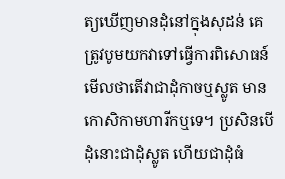ត្យឃើញមានដុំនៅក្នុងសុដន់ គេត្រូវបូមយកវាទៅធ្វើការពិសោធន៍មើលថាតើវាជាដុំកាចឬស្លូត មាន កោសិកាមហារីកឬទេ។ ប្រសិនបើដុំនោះជាដុំស្លូត ហើយជាដុំធំ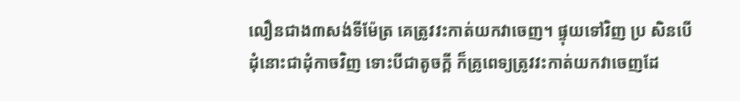លឿនជាង៣សង់ទីម៉ែត្រ គេត្រូវវះកាត់យកវាចេញ។ ផ្ទុយទៅវិញ ប្រ សិនបើដុំនោះជាដុំកាចវិញ ទោះបីជាតូចក្ដី ក៏គ្រូពេទ្យត្រូវវះកាត់យកវាចេញដែ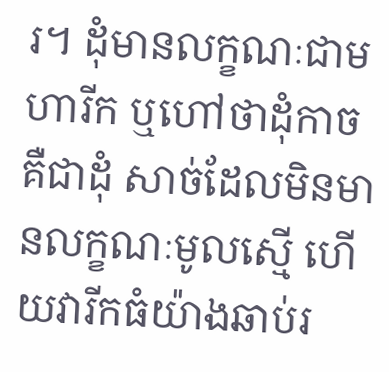រ។ ដុំមានលក្ខណៈជាមហារីក ឬហៅថាដុំកាច គឺជាដុំ សាច់ដែលមិនមានលក្ខណៈមូលស្មើ ហើយវារីកធំយ៉ាងឆាប់រ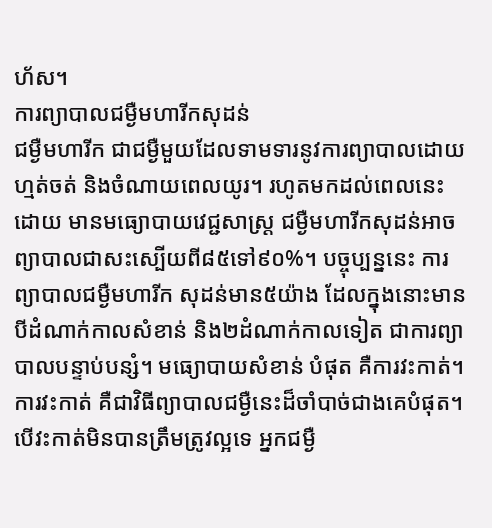ហ័ស។
ការព្យាបាលជម្ងឺមហារីកសុដន់
ជម្ងឺមហារីក ជាជម្ងឺមួយដែលទាមទារនូវការព្យាបាលដោយហ្មត់ចត់ និងចំណាយពេលយូរ។ រហូតមកដល់ពេលនេះ ដោយ មានមធ្យោបាយវេជ្ជសាស្ដ្រ ជម្ងឺមហារីកសុដន់អាចព្យាបាលជាសះស្បើយពី៨៥ទៅ៩០%។ បច្ចុប្បន្ននេះ ការព្យាបាលជម្ងឺមហារីក សុដន់មាន៥យ៉ាង ដែលក្នុងនោះមានបីដំណាក់កាលសំខាន់ និង២ដំណាក់កាលទៀត ជាការព្យាបាលបន្ទាប់បន្សំ។ មធ្យោបាយសំខាន់ បំផុត គឺការវះកាត់។ ការវះកាត់ គឺជាវិធីព្យាបាលជម្ងឺនេះដ៏ចាំបាច់ជាងគេបំផុត។ បើវះកាត់មិនបានត្រឹមត្រូវល្អទេ អ្នកជម្ងឺ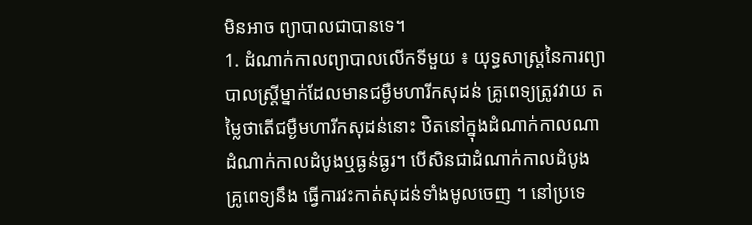មិនអាច ព្យាបាលជាបានទេ។
1. ដំណាក់កាលព្យាបាលលើកទីមួយ ៖ យុទ្ធសាស្ដ្រនៃការព្យាបាលស្ដ្រីម្នាក់ដែលមានជម្ងឺមហារីកសុដន់ គ្រូពេទ្យត្រូវវាយ តម្លៃថាតើជម្ងឺមហារីកសុដន់នោះ ឋិតនៅក្នុងដំណាក់កាលណា ដំណាក់កាលដំបូងឬធ្ងន់ធ្ងរ។ បើសិនជាដំណាក់កាលដំបូង គ្រូពេទ្យនឹង ធ្វើការវះកាត់សុដន់ទាំងមូលចេញ ។ នៅប្រទេ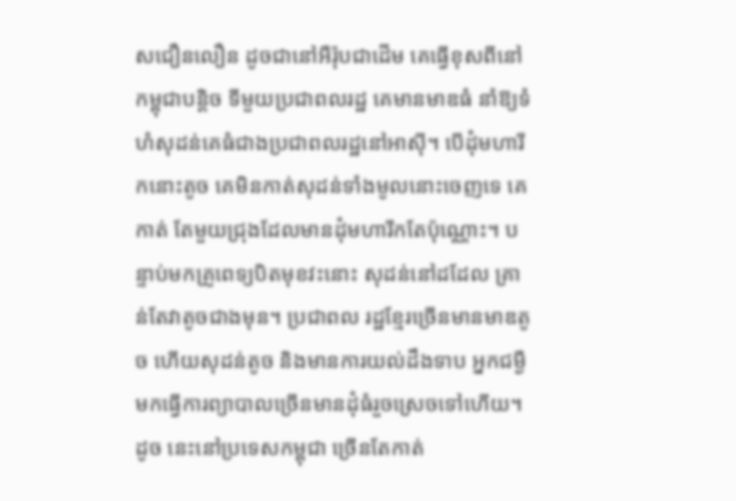សជឿនលឿន ដូចជានៅអឺរ៉ុបជាដើម គេធ្វើខុសពីនៅកម្ពុជាបន្ដិច ទីមួយប្រជាពលរដ្ឋ គេមានមាឌធំ នាំឱ្យទំហំសុដន់គេធំជាងប្រជាពលរដ្ឋនៅអាស៊ី។ បើដុំមហារីកនោះតូច គេមិនកាត់សុដន់ទាំងមូលនោះចេញទេ គេកាត់ តែមួយជ្រុងដែលមានដុំមហារីកតែប៉ុណ្ណោះ។ បន្ទាប់មកគ្រូពេទ្យបិតមុខវះនោះ សុដន់នៅដដែល គ្រាន់តែវាតូចជាងមុន។ ប្រជាពល រដ្ឋខ្មែរច្រើនមានមាឌតូច ហើយសុដន់តូច និងមានការយល់ដឹងទាប អ្នកជម្ងឺមកធ្វើការព្យាបាលច្រើនមានដុំធំរួចស្រេចទៅហើយ។ ដូច នេះនៅប្រទេសកម្ពុជា ច្រើនតែកាត់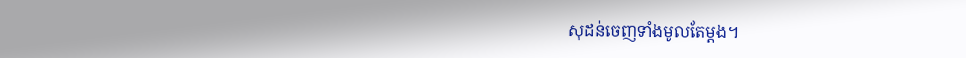សុដន់ចេញទាំងមូលតែម្ដង។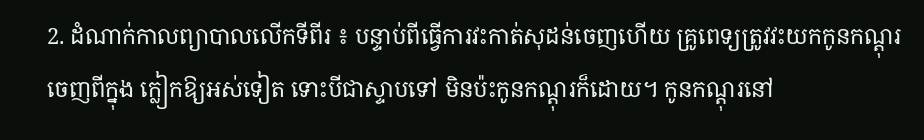2. ដំណាក់កាលព្យាបាលលើកទីពីរ ៖ បន្ទាប់ពីធ្វើការវះកាត់សុដន់ចេញហើយ គ្រូពេទ្យត្រូវវះយកកូនកណ្ដុរចេញពីក្នុង ក្លៀកឱ្យអស់ទៀត ទោះបីជាស្ទាបទៅ មិនប៉ះកូនកណ្ដុរក៏ដោយ។ កូនកណ្ដុរនៅ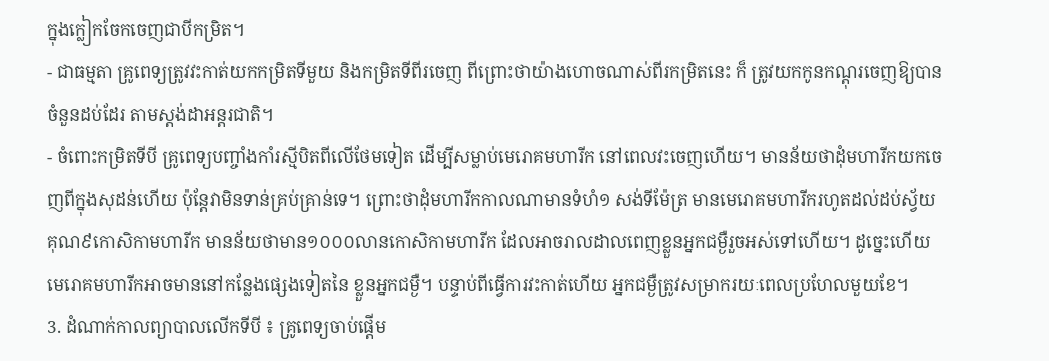ក្នុងក្លៀកចែកចេញជាបីកម្រិត។
- ជាធម្មតា គ្រូពេទ្យត្រូវវះកាត់យកកម្រិតទីមួយ និងកម្រិតទីពីរចេញ ពីព្រោះថាយ៉ាងហោចណាស់ពីរកម្រិតនេះ ក៏ ត្រូវយកកូនកណ្ដុរចេញឱ្យបានចំនួនដប់ដែរ តាមស្ដង់ដាអន្ដរជាតិ។
- ចំពោះកម្រិតទីបី គ្រូពេទ្យបញ្ចាំងកាំរស្មីបិតពីលើថែមទៀត ដើម្បីសម្លាប់មេរោគមហារីក នៅពេលវះចេញហើយ។ មានន័យថាដុំមហារីកយកចេញពីក្នុងសុដន់ហើយ ប៉ុន្ដែវាមិនទាន់គ្រប់គ្រាន់ទេ។ ព្រោះថាដុំមហារីកកាលណាមានទំហំ១ សង់ទីម៉ែត្រ មានមេរោគមហារីករហូតដល់ដប់ស្វ័យគុណ៩កោសិកាមហារីក មានន័យថាមាន១០០០លានកោសិកាមហារីក ដែលអាចរាលដាលពេញខ្លួនអ្នកជម្ងឺរួចអស់ទៅហើយ។ ដូច្នេះហើយ មេរោគមហារីកអាចមាននៅកន្លែងផ្សេងទៀតនៃ ខ្លួនអ្នកជម្ងឺ។ បន្ទាប់ពីធ្វើការវះកាត់ហើយ អ្នកជម្ងឺត្រូវសម្រាករយៈពេលប្រហែលមួយខែ។
3. ដំណាក់កាលព្យាបាលលើកទីបី ៖ គ្រូពេទ្យចាប់ផ្ដើម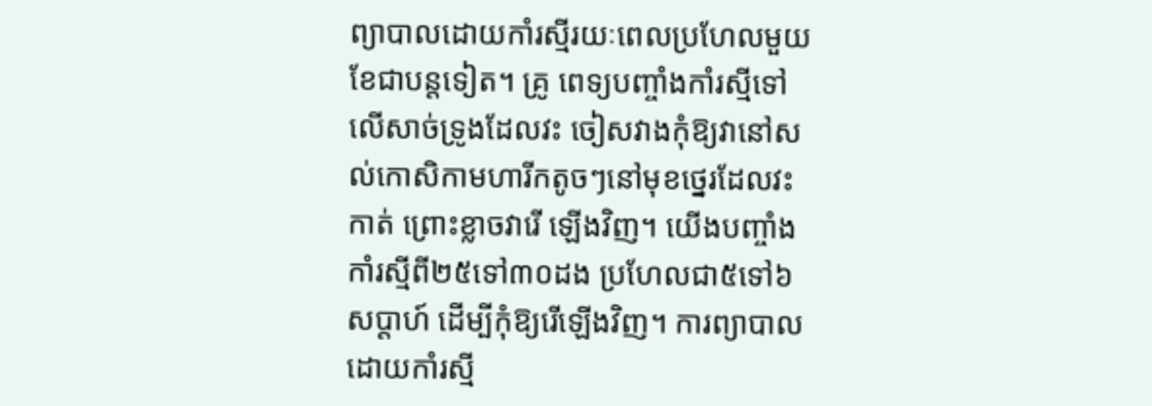ព្យាបាលដោយកាំរស្មីរយៈពេលប្រហែលមួយខែជាបន្ដទៀត។ គ្រូ ពេទ្យបញ្ចាំងកាំរស្មីទៅលើសាច់ទ្រូងដែលវះ ចៀសវាងកុំឱ្យវានៅសល់កោសិកាមហារីកតូចៗនៅមុខថ្នេរដែលវះកាត់ ព្រោះខ្លាចវារើ ឡើងវិញ។ យើងបញ្ចាំងកាំរស្មីពី២៥ទៅ៣០ដង ប្រហែលជា៥ទៅ៦សប្ដាហ៍ ដើម្បីកុំឱ្យរើឡើងវិញ។ ការព្យាបាលដោយកាំរស្មី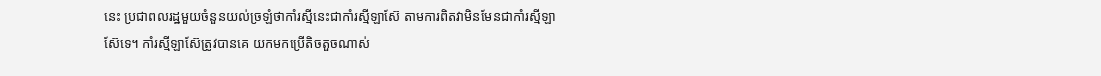នេះ ប្រជាពលរដ្ឋមួយចំនួនយល់ច្រឡំថាកាំរស្មីនេះជាកាំរស្មីឡាស៊ែ តាមការពិតវាមិនមែនជាកាំរស្មីឡាស៊ែទេ។ កាំរស្មីឡាស៊ែត្រូវបានគេ យកមកប្រើតិចតួចណាស់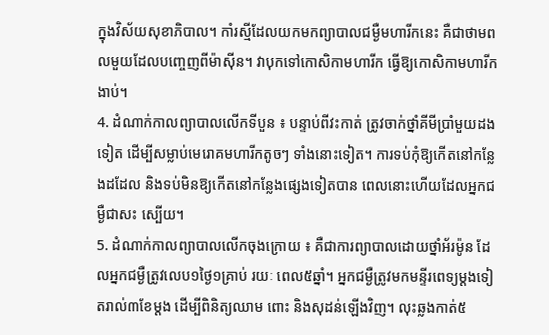ក្នុងវិស័យសុខាភិបាល។ កាំរស្មីដែលយកមកព្យាបាលជម្ងឺមហារីកនេះ គឺជាថាមពលមួយដែលបញ្ចេញពីម៉ាស៊ីន។ វាបុកទៅកោសិកាមហារីក ធ្វើឱ្យកោសិកាមហារីកងាប់។
4. ដំណាក់កាលព្យាបាលលើកទីបួន ៖ បន្ទាប់ពីវះកាត់ ត្រូវចាក់ថ្នាំគីមីប្រាំមួយដងទៀត ដើម្បីសម្លាប់មេរោគមហារីកតូចៗ ទាំងនោះទៀត។ ការទប់កុំឱ្យកើតនៅកន្លែងដដែល និងទប់មិនឱ្យកើតនៅកន្លែងផ្សេងទៀតបាន ពេលនោះហើយដែលអ្នកជម្ងឺជាសះ ស្បើយ។
5. ដំណាក់កាលព្យាបាលលើកចុងក្រោយ ៖ គឺជាការព្យាបាលដោយថ្នាំអ័រម៉ូន ដែលអ្នកជម្ងឺត្រូវលេប១ថ្ងៃ១គ្រាប់ រយៈ ពេល៥ឆ្នាំ។ អ្នកជម្ងឺត្រូវមកមន្ទីរពេទ្យម្ដងទៀតរាល់៣ខែម្ដង ដើម្បីពិនិត្យឈាម ពោះ និងសុដន់ឡើងវិញ។ លុះឆ្លងកាត់៥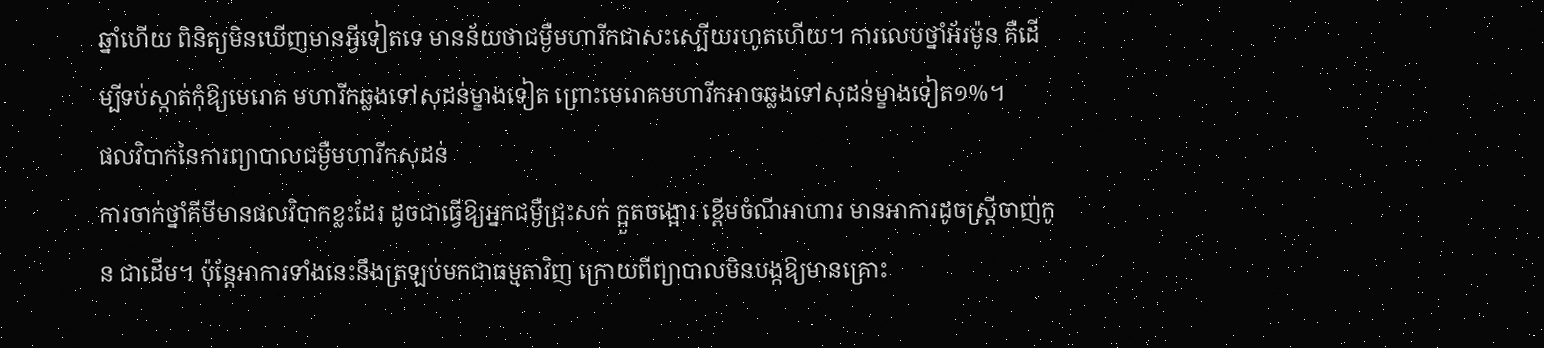ឆ្នាំហើយ ពិនិត្យមិនឃើញមានអ្វីទៀតទេ មានន័យថាជម្ងឺមហារីកជាសះស្បើយរហូតហើយ។ ការលេបថ្នាំអ័រម៉ូន គឺដើម្បីទប់ស្កាត់កុំឱ្យមេរោគ មហារីកឆ្លងទៅសុដន់ម្ខាងទៀត ព្រោះមេរោគមហារីកអាចឆ្លងទៅសុដន់ម្ខាងទៀត១%។
ផលវិបាកនៃការព្យាបាលជម្ងឺមហារីកសុដន់
ការចាក់ថ្នាំគីមីមានផលវិបាកខ្លះដែរ ដូចជាធ្វើឱ្យអ្នកជម្ងឺជ្រុះសក់ ក្អួតចង្អោរ ខ្ពើមចំណីអាហារ មានអាការដូចស្ដ្រីចាញ់កូន ជាដើម។ ប៉ុន្ដែអាការទាំងនេះនឹងត្រឡប់មកជាធម្មតាវិញ ក្រោយពីព្យាបាលមិនបង្កឱ្យមានគ្រោះ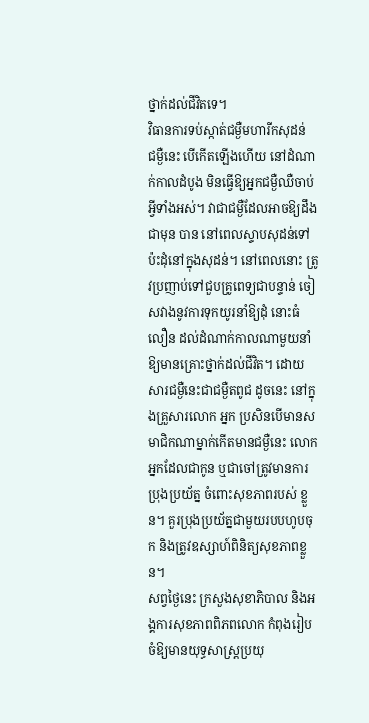ថ្នាក់ដល់ជីវិតទេ។
វិធានការទប់ស្កាត់ជម្ងឺមហារីកសុដន់
ជម្ងឺនេះ បើកើតឡើងហើយ នៅដំណាក់កាលដំបូង មិនធ្វើឱ្យអ្នកជម្ងឺឈឺចាប់អ្វីទាំងអស់។ វាជាជម្ងឺដែលអាចឱ្យដឹងជាមុន បាន នៅពេលស្ទាបសុដន់ទៅប៉ះដុំនៅក្នុងសុដន់។ នៅពេលនោះ ត្រូវប្រញាប់ទៅជួបគ្រូពេទ្យជាបន្ទាន់ ចៀសវាងនូវការទុកយូរនាំឱ្យដុំ នោះធំលឿន ដល់ដំណាក់កាលណាមួយនាំឱ្យមានគ្រោះថ្នាក់ដល់ជីវិត។ ដោយសារជម្ងឺនេះជាជម្ងឺតពូជ ដូចនេះ នៅក្នុងគ្រួសារលោក អ្នក ប្រសិនបើមានសមាជិកណាម្នាក់កើតមានជម្ងឺនេះ លោកអ្នកដែលជាកូន ឬជាចៅត្រូវមានការប្រុងប្រយ័ត្ន ចំពោះសុខភាពរបស់ ខ្លួន។ គួរប្រុងប្រយ័ត្នជាមួយរបបហូបចុក និងត្រូវឧស្សាហ៍ពិនិត្យសុខភាពខ្លួន។
សព្វថ្ងៃនេះ ក្រសួងសុខាភិបាល និងអង្គការសុខភាពពិភពលោក កំពុងរៀបចំឱ្យមានយុទ្ធសាស្ដ្រប្រយុ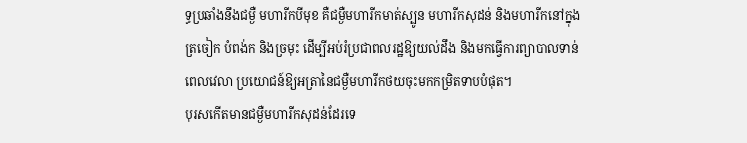ទ្ធប្រឆាំងនឹងជម្ងឺ មហារីកបីមុខ គឺជម្ងឺមហារីកមាត់ស្បូន មហារីកសុដន់ និងមហារីកនៅក្នុងត្រចៀក បំពង់ក និងច្រមុះ ដើម្បីអប់រំប្រជាពលរដ្ឋឱ្យយល់ដឹង និងមកធ្វើការព្យាបាលទាន់ពេលវេលា ប្រយោជន៍ឱ្យអត្រានៃជម្ងឺមហារីកថយចុះមកកម្រិតទាបបំផុត។
បុរសកើតមានជម្ងឺមហារីកសុដន់ដែរទេ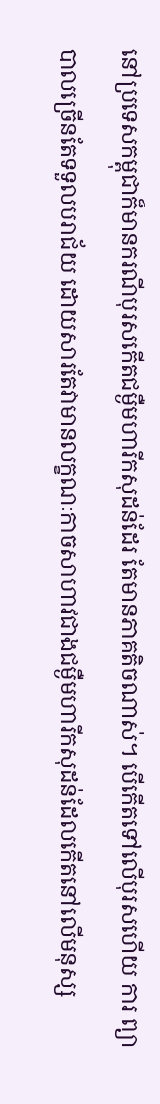នៅប្រទេសកម្ពុជាក៏មានករណីបុរសកើតជម្ងឺមហារីកសុដន់ដែរ តែមានភាគតិចណាស់។ បើកើតទៅលើបុរសហើយ ការ ព្យាបាលច្រើនតែទទួលបរាជ័យ ដោយសារតែវាមានលក្ខណៈកាចសាហាវជាងជម្ងឺមហារីកសុដន់ដែលកើតនៅលើមនុស្ស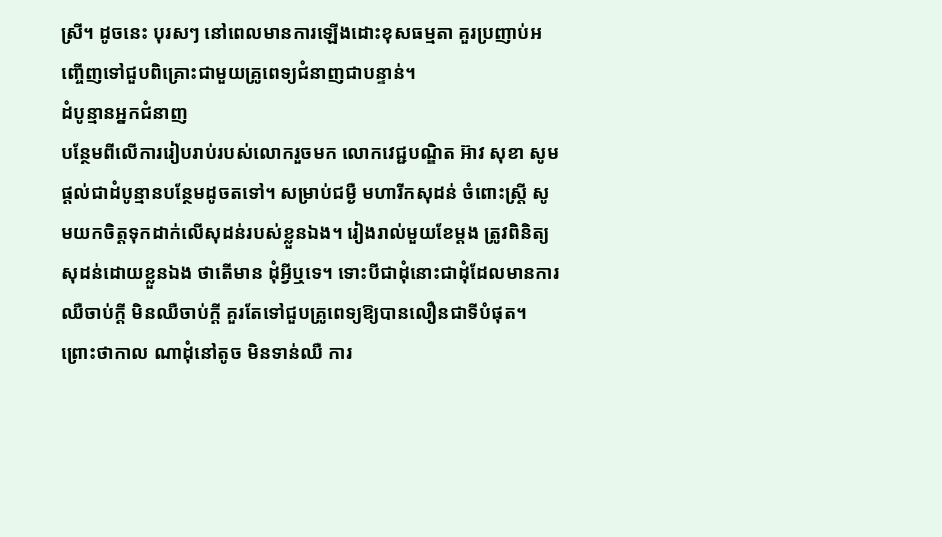ស្រី។ ដូចនេះ បុរសៗ នៅពេលមានការឡើងដោះខុសធម្មតា គួរប្រញាប់អញ្ចើញទៅជួបពិគ្រោះជាមួយគ្រូពេទ្យជំនាញជាបន្ទាន់។
ដំបូន្មានអ្នកជំនាញ
បន្ថែមពីលើការរៀបរាប់របស់លោករួចមក លោកវេជ្ជបណ្ឌិត អ៊ាវ សុខា សូមផ្ដល់ជាដំបូន្មានបន្ថែមដូចតទៅ។ សម្រាប់ជម្ងឺ មហារីកសុដន់ ចំពោះស្ដ្រី សូមយកចិត្ដទុកដាក់លើសុដន់របស់ខ្លួនឯង។ រៀងរាល់មួយខែម្ដង ត្រូវពិនិត្យសុដន់ដោយខ្លួនឯង ថាតើមាន ដុំអ្វីឬទេ។ ទោះបីជាដុំនោះជាដុំដែលមានការឈឺចាប់ក្ដី មិនឈឺចាប់ក្ដី គួរតែទៅជួបគ្រូពេទ្យឱ្យបានលឿនជាទីបំផុត។ ព្រោះថាកាល ណាដុំនៅតូច មិនទាន់ឈឺ ការ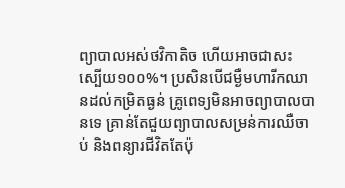ព្យាបាលអស់ថវិកាតិច ហើយអាចជាសះស្បើយ១០០%។ ប្រសិនបើជម្ងឺមហារីកឈានដល់កម្រិតធ្ងន់ គ្រូពេទ្យមិនអាចព្យាបាលបានទេ គ្រាន់តែជួយព្យាបាលសម្រន់ការឈឺចាប់ និងពន្យារជីវិតតែប៉ុ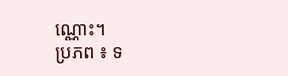ណ្ណោះ។
ប្រភព ៖ ទ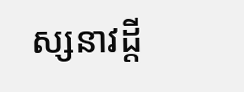ស្សនាវដ្តី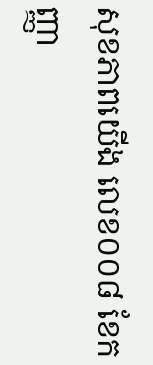សុខភាពយើង លេខ០០៨ ខែកញ្ញា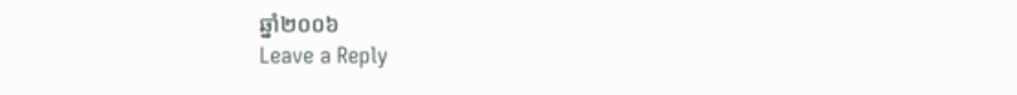ឆ្នាំ២០០៦
Leave a Reply